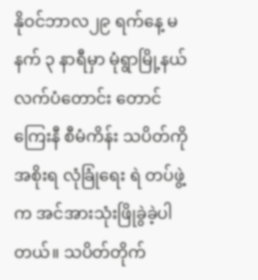နိုဝင်ဘာလ၂၉ ရက်နေ့ မနက် ၃ နာရီမှာ မုံရွာမြို့နယ် လက်ပံတောင်း တောင် ကြေးနီ စီမံကိန်း သပိတ်ကို အစိုးရ လုံခြုံရေး ရဲ တပ်ဖွဲ့က အင်အားသုံးဖြိုခွဲခဲ့ပါတယ်။ သပိတ်တိုက်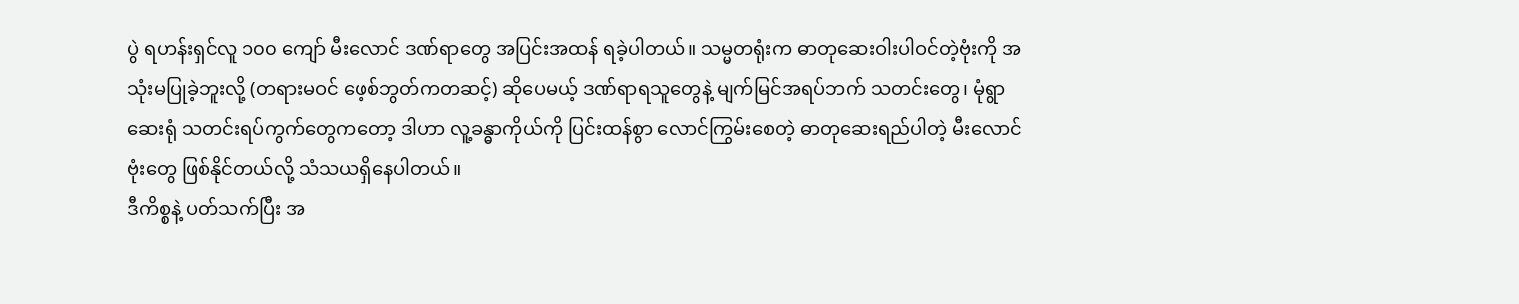ပွဲ ရဟန်းရှင်လူ ၁၀၀ ကျော် မီးလောင် ဒဏ်ရာတွေ အပြင်းအထန် ရခဲ့ပါတယ်။ သမ္မတရုံးက ဓာတုဆေးဝါးပါဝင်တဲ့ဗုံးကို အသုံးမပြုခဲ့ဘူးလို့ (တရားမဝင် ဖေ့စ်ဘွတ်ကတဆင့်) ဆိုပေမယ့် ဒဏ်ရာရသူတွေနဲ့ မျက်မြင်အရပ်ဘက် သတင်းတွေ၊ မုံရွာဆေးရုံ သတင်းရပ်ကွက်တွေကတော့ ဒါဟာ လူ့ခန္ဓာကိုယ်ကို ပြင်းထန်စွာ လောင်ကြွမ်းစေတဲ့ ဓာတုဆေးရည်ပါတဲ့ မီးလောင်ဗုံးတွေ ဖြစ်နိုင်တယ်လို့ သံသယရှိနေပါတယ်။
ဒီကိစ္စနဲ့ ပတ်သက်ပြီး အ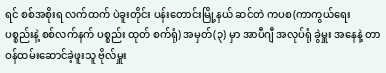ရင် စစ်အစိုးရ လက်ထက် ပဲခူးတိုင်း ပန်းတောင်းမြို့နယ် ဆင်တဲ ကပစ(ကာကွယ်ရေး ပစ္စည်းနဲ့ စစ်လက်နက် ပစ္စည်း ထုတ် စက်ရုံ) အမှတ်(၃) မှာ အာပီဂျီ အလုပ်ရုံ ခွဲမှူး အနေနဲ့ တာဝန်ထမ်းဆောင်ခဲ့ဖူးသူ ဗိုလ်မှူး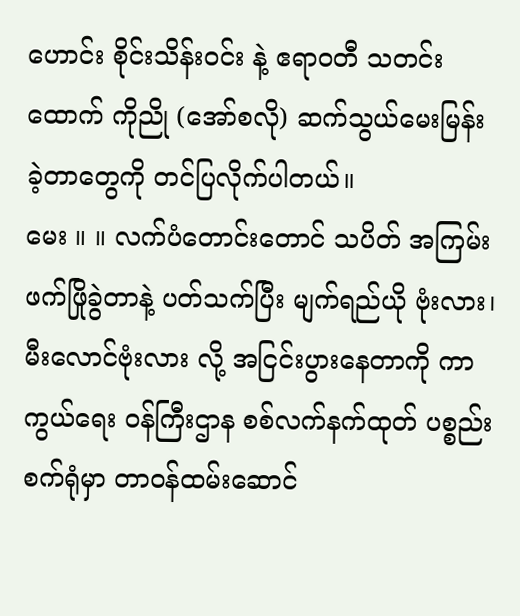ဟောင်း စိုင်းသိန်းဝင်း နဲ့ ဧရာဝတီ သတင်းထောက် ကိုညို (အော်စလို) ဆက်သွယ်မေးမြန်း ခဲ့တာတွေကို တင်ပြလိုက်ပါတယ်။
မေး ။ ။ လက်ပံတောင်းတောင် သပိတ် အကြမ်းဖက်ဖြိုခွဲတာနဲ့ ပတ်သက်ပြီး မျက်ရည်ယို ဗုံးလား၊ မီးလောင်ဗုံးလား လို့ အငြင်းပွားနေတာကို ကာကွယ်ရေး ဝန်ကြီးဌာန စစ်လက်နက်ထုတ် ပစ္စည်းစက်ရုံမှာ တာဝန်ထမ်းဆောင်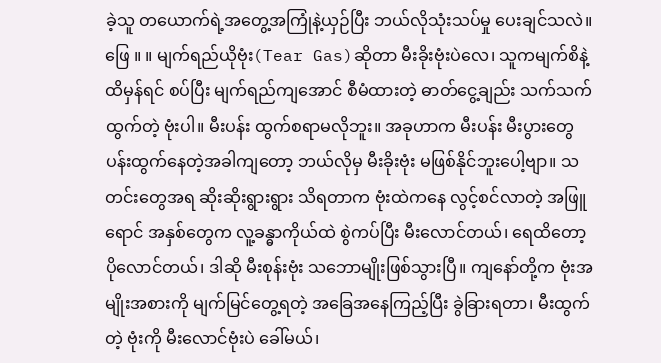ခဲ့သူ တယောက်ရဲ့အတွေ့အကြုံနဲ့ယှဉ်ပြီး ဘယ်လိုသုံးသပ်မှု ပေးချင်သလဲ။
ဖြေ ။ ။ မျက်ရည်ယိုဗုံး(Tear Gas)ဆိုတာ မီးခိုးဗုံးပဲလေ၊ သူကမျက်စိနဲ့ ထိမှန်ရင် စပ်ပြီး မျက်ရည်ကျအောင် စီမံထားတဲ့ ဓာတ်ငွေ့ချည်း သက်သက်ထွက်တဲ့ ဗုံးပါ။ မီးပန်း ထွက်စရာမလိုဘူး။ အခုဟာက မီးပန်း မီးပွားတွေ ပန်းထွက်နေတဲ့အခါကျတော့ ဘယ်လိုမှ မီးခိုးဗုံး မဖြစ်နိုင်ဘူးပေါ့ဗျာ။ သတင်းတွေအရ ဆိုးဆိုးရွားရွား သိရတာက ဗုံးထဲကနေ လွင့်စင်လာတဲ့ အဖြူရောင် အနှစ်တွေက လူ့ခန္ဓာကိုယ်ထဲ စွဲကပ်ပြီး မီးလောင်တယ်၊ ရေထိတော့ပိုလောင်တယ်၊ ဒါဆို မီးစုန်းဗုံး သဘောမျိုးဖြစ်သွားပြီ။ ကျနော်တို့က ဗုံးအမျိုးအစားကို မျက်မြင်တွေ့ရတဲ့ အခြေအနေကြည့်ပြီး ခွဲခြားရတာ၊ မီးထွက်တဲ့ ဗုံးကို မီးလောင်ဗုံးပဲ ခေါ်မယ်၊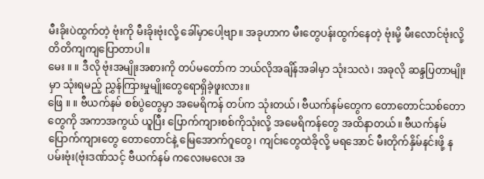မီးခိုးပဲထွက်တဲ့ ဗုံးကို မီးခိုးဗုံးလို့ ခေါ်မှာပေါ့ဗျာ။ အခုဟာက မီးတွေပန်းထွက်နေတဲ့ ဗုံးမို့ မီးလောင်ဗုံးလို့ တိတိကျကျပြောတာပါ။
မေး ။ ။ ဒီလို ဗုံးအမျိုးအစားကို တပ်မတော်က ဘယ်လိုအချိန်အခါမှာ သုံးသလဲ၊ အခုလို ဆန္ဒပြတာမျိုးမှာ သုံးရမည့် ညွှန်ကြားမှုမျိုးတွေရောရှိခဲ့ဖူးလား။
ဖြေ ။ ။ ဗီယက်နမ် စစ်ပွဲတွေမှာ အမေရိကန် တပ်က သုံးတယ်၊ ဗီယက်နမ်တွေက တောတောင်သစ်တောတွေကို အကာအကွယ် ယူပြီး ပြောက်ကျားစစ်ကိုသုံးလို့ အမေရိကန်တွေ အထိနာတယ်။ ဗီယက်နမ် ပြောက်ကျားတွေ တောတောင်နဲ့ မြေအောက်ဂူတွေ၊ ကျင်းတွေထဲခိုလို့ မရအောင် မီးတိုက်နှိမ်နင်းဖို့ နပမ်းဗုံး(ဗုံးဒဏ်သင့် ဗီယက်နမ် ကလေးမလေး အ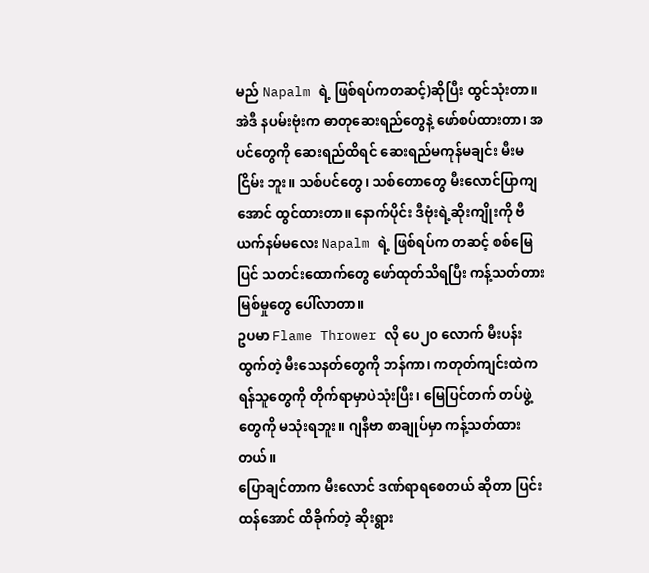မည် Napalm ရဲ့ ဖြစ်ရပ်ကတဆင့်)ဆိုပြီး ထွင်သုံးတာ။ အဲဒီ နပမ်းဗုံးက ဓာတုဆေးရည်တွေနဲ့ ဖော်စပ်ထားတာ၊ အပင်တွေကို ဆေးရည်ထိရင် ဆေးရည်မကုန်မချင်း မီးမငြိမ်း ဘူး။ သစ်ပင်တွေ၊ သစ်တောတွေ မီးလောင်ပြာကျအောင် ထွင်ထားတာ။ နောက်ပိုင်း ဒီဗုံးရဲ့ဆိုးကျိုးကို ဗီယက်နမ်မလေး Napalm ရဲ့ ဖြစ်ရပ်က တဆင့် စစ်မြေပြင် သတင်းထောက်တွေ ဖော်ထုတ်သိရပြီး ကန့်သတ်တားမြစ်မှုတွေ ပေါ်လာတာ။
ဥပမာ Flame Thrower လို ပေ၂၀ လောက် မီးပန်းထွက်တဲ့ မီးသေနတ်တွေကို ဘန်ကာ၊ ကတုတ်ကျင်းထဲက ရန်သူတွေကို တိုက်ရာမှာပဲသုံးပြီး၊ မြေပြင်တက် တပ်ဖွဲ့တွေကို မသုံးရဘူး။ ဂျနီဗာ စာချုပ်မှာ ကန့်သတ်ထားတယ်။
ပြောချင်တာက မီးလောင် ဒဏ်ရာရစေတယ် ဆိုတာ ပြင်းထန်အောင် ထိခိုက်တဲ့ ဆိုးရွား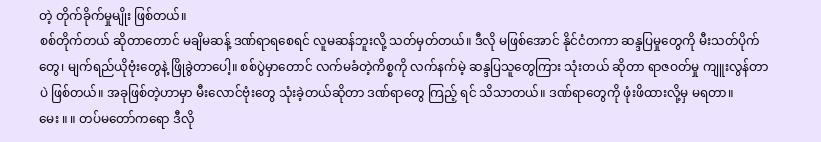တဲ့ တိုက်ခိုက်မှုမျိုး ဖြစ်တယ်။
စစ်တိုက်တယ် ဆိုတာတောင် မချိမဆန့် ဒဏ်ရာရစေရင် လူမဆန်ဘူးလို့ သတ်မှတ်တယ်။ ဒီလို မဖြစ်အောင် နိုင်ငံတကာ ဆန္ဒပြမှုတွေကို မီးသတ်ပိုက်တွေ၊ မျက်ရည်ယိုဗုံးတွေနဲ့ ဖြိုခွဲတာပေါ့။ စစ်ပွဲမှာတောင် လက်မခံတဲ့ကိစ္စကို လက်နက်မဲ့ ဆန္ဒပြသူတွေကြား သုံးတယ် ဆိုတာ ရာဇဝတ်မှု ကျူးလွန်တာပဲ ဖြစ်တယ်။ အခုဖြစ်တဲ့ဟာမှာ မီးလောင်ဗုံးတွေ သုံးခဲ့တယ်ဆိုတာ ဒဏ်ရာတွေ ကြည့် ရင် သိသာတယ်။ ဒဏ်ရာတွေကို ဖုံးဖိထားလို့မှ မရတာ။
မေး ။ ။ တပ်မတော်ကရော ဒီလို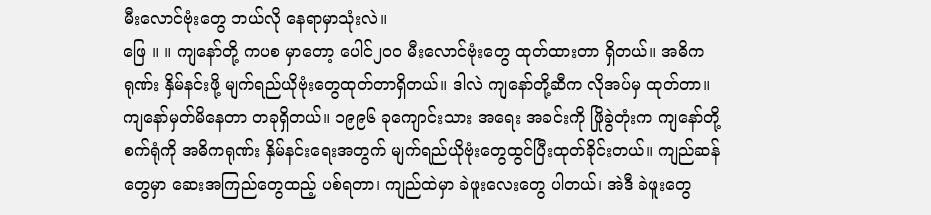မီးလောင်ဗုံးတွေ ဘယ်လို နေရာမှာသုံးလဲ။
ဖြေ ။ ။ ကျနော်တို့ ကပစ မှာတော့ ပေါင်၂၀၀ မီးလောင်ဗုံးတွေ ထုတ်ထားတာ ရှိတယ်။ အဓိကရုဏ်း နှိမ်နင်းဖို့ မျက်ရည်ယိုဗုံးတွေထုတ်တာရှိတယ်။ ဒါလဲ ကျနော်တို့ဆီက လိုအပ်မှ ထုတ်တာ။ ကျနော်မှတ်မိနေတာ တခုရှိတယ်။ ၁၉၉၆ ခုကျောင်းသား အရေး အခင်းကို ဖြိုခွဲတုံးက ကျနော်တို့ စက်ရုံကို အဓိကရုဏ်း နှိမ်နင်းရေးအတွက် မျက်ရည်ယိုဗုံးတွေထွင်ပြီးထုတ်ခိုင်းတယ်။ ကျည်ဆန် တွေမှာ ဆေးအကြည်တွေထည့် ပစ်ရတာ၊ ကျည်ထဲမှာ ခဲဖူးလေးတွေ ပါတယ်၊ အဲဒီ ခဲဖူးတွေ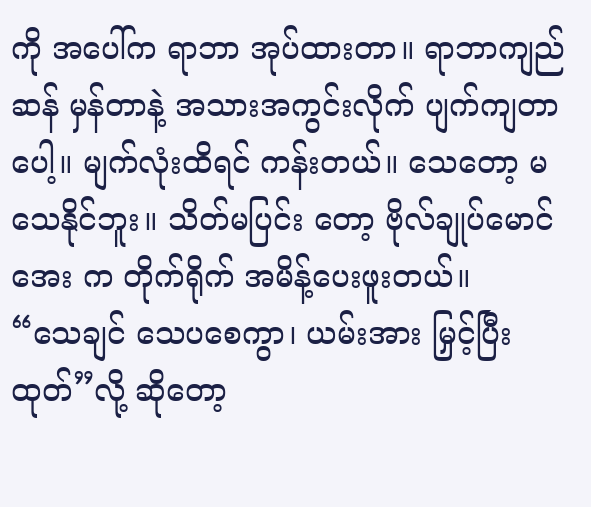ကို အပေါ်က ရာဘာ အုပ်ထားတာ။ ရာဘာကျည်ဆန် မှန်တာနဲ့ အသားအကွင်းလိုက် ပျက်ကျတာပေါ့။ မျက်လုံးထိရင် ကန်းတယ်။ သေတော့ မသေနိုင်ဘူး။ သိတ်မပြင်း တော့ ဗိုလ်ချုပ်မောင်အေး က တိုက်ရိုက် အမိန့်ပေးဖူးတယ်။
“သေချင် သေပစေကွာ၊ ယမ်းအား မြှင့်ပြီးထုတ်”လို့ ဆိုတော့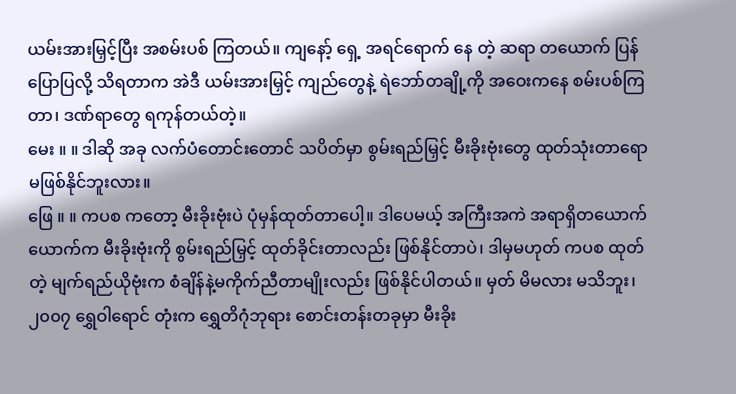ယမ်းအားမြှင့်ပြီး အစမ်းပစ် ကြတယ်။ ကျနော့် ရှေ့ အရင်ရောက် နေ တဲ့ ဆရာ တယောက် ပြန်ပြောပြလို့ သိရတာက အဲဒီ ယမ်းအားမြှင့် ကျည်တွေနဲ့ ရဲဘော်တချို့ကို အဝေးကနေ စမ်းပစ်ကြတာ၊ ဒဏ်ရာတွေ ရကုန်တယ်တဲ့။
မေး ။ ။ ဒါဆို အခု လက်ပံတောင်းတောင် သပိတ်မှာ စွမ်းရည်မြှင့် မီးခိုးဗုံးတွေ ထုတ်သုံးတာရော မဖြစ်နိုင်ဘူးလား။
ဖြေ ။ ။ ကပစ ကတော့ မီးခိုးဗုံးပဲ ပုံမှန်ထုတ်တာပေါ့။ ဒါပေမယ့် အကြီးအကဲ အရာရှိတယောက်ယောက်က မီးခိုးဗုံးကို စွမ်းရည်မြှင့် ထုတ်ခိုင်းတာလည်း ဖြစ်နိုင်တာပဲ၊ ဒါမှမဟုတ် ကပစ ထုတ်တဲ့ မျက်ရည်ယိုဗုံးက စံချိန်နဲ့မကိုက်ညီတာမျိုးလည်း ဖြစ်နိုင်ပါတယ်။ မှတ် မိမလား မသိဘူး၊ ၂၀၀၇ ရွှေဝါရောင် တုံးက ရွှေတိဂုံဘုရား စောင်းတန်းတခုမှာ မီးခိုး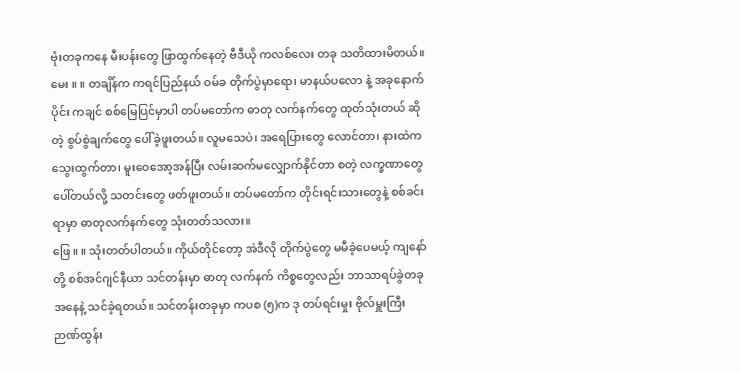ဗုံးတခုကနေ မီးပန်းတွေ ဖြာထွက်နေတဲ့ ဗီဒီယို ကလစ်လေး တခု သတိထားမိတယ်။
မေး ။ ။ တချိန်က ကရင်ပြည်နယ် ဝမ်ခ တိုက်ပွဲမှာရော၊ မာနယ်ပလော နဲ့ အခုနောက်ပိုင်း ကချင် စစ်မြေပြင်မှာပါ တပ်မတော်က ဓာတု လက်နက်တွေ ထုတ်သုံးတယ် ဆိုတဲ့ စွပ်စွဲချက်တွေ ပေါ်ခဲ့ဖူးတယ်။ လူမသေပဲ၊ အရေပြားတွေ လောင်တာ၊ နားထဲက သွေးထွက်တာ၊ မူးဝေအော့အန်ပြီး လမ်းဆက်မလျှောက်နိုင်တာ စတဲ့ လက္ခဏာတွေ ပေါ်တယ်လို့ သတင်းတွေ ဖတ်ဖူးတယ်။ တပ်မတော်က တိုင်းရင်းသားတွေနဲ့ စစ်ခင်းရာမှာ ဓာတုလက်နက်တွေ သုံးတတ်သလား။
ဖြေ ။ ။ သုံးတတ်ပါတယ်။ ကိုယ်တိုင်တော့ အဲဒီလို တိုက်ပွဲတွေ မမီခဲ့ပေမယ့် ကျနော်တို့ စစ်အင်ဂျင်နီယာ သင်တန်းမှာ ဓာတု လက်နက် ကိစ္စတွေလည်း ဘာသာရပ်ခွဲတခု အနေနဲ့ သင်ခဲ့ရတယ်။ သင်တန်းတခုမှာ ကပစ (၅)က ဒု တပ်ရင်းမှုး ဗိုလ်မှူးကြီး ဉာဏ်ထွန်း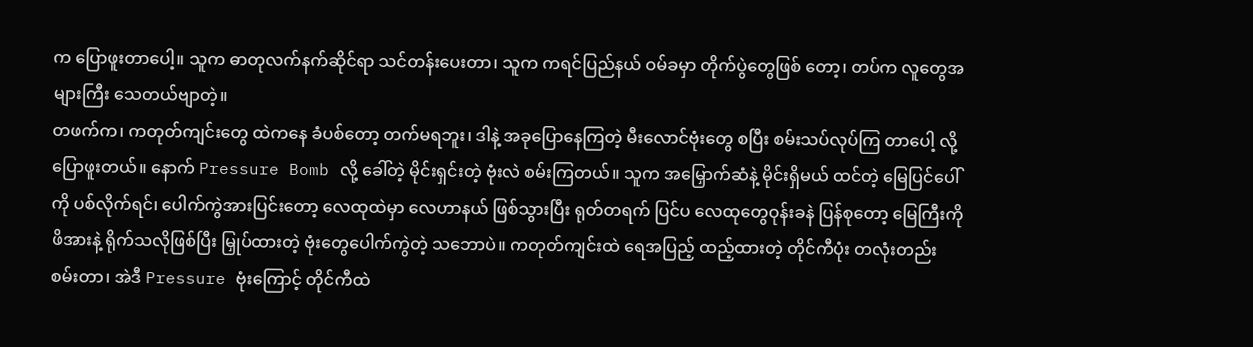က ပြောဖူးတာပေါ့။ သူက ဓာတုလက်နက်ဆိုင်ရာ သင်တန်းပေးတာ၊ သူက ကရင်ပြည်နယ် ဝမ်ခမှာ တိုက်ပွဲတွေဖြစ် တော့၊ တပ်က လူတွေအများကြီး သေတယ်ဗျာတဲ့။
တဖက်က၊ ကတုတ်ကျင်းတွေ ထဲကနေ ခံပစ်တော့ တက်မရဘူး၊ ဒါနဲ့ အခုပြောနေကြတဲ့ မီးလောင်ဗုံးတွေ စပြီး စမ်းသပ်လုပ်ကြ တာပေါ့ လို့ ပြောဖူးတယ်။ နောက် Pressure Bomb လို့ ခေါ်တဲ့ မိုင်းရှင်းတဲ့ ဗုံးလဲ စမ်းကြတယ်။ သူက အမြှောက်ဆံနဲ့ မိုင်းရှိမယ် ထင်တဲ့ မြေပြင်ပေါ်ကို ပစ်လိုက်ရင်၊ ပေါက်ကွဲအားပြင်းတော့ လေထုထဲမှာ လေဟာနယ် ဖြစ်သွားပြီး ရုတ်တရက် ပြင်ပ လေထုတွေဝုန်းခနဲ ပြန်စုတော့ မြေကြီးကိုဖိအားနဲ့ ရိုက်သလိုဖြစ်ပြီး မြှုပ်ထားတဲ့ ဗုံးတွေပေါက်ကွဲတဲ့ သဘောပဲ။ ကတုတ်ကျင်းထဲ ရေအပြည့် ထည့်ထားတဲ့ တိုင်ကီပုံး တလုံးတည်း စမ်းတာ၊ အဲဒီ Pressure ဗုံးကြောင့် တိုင်ကီထဲ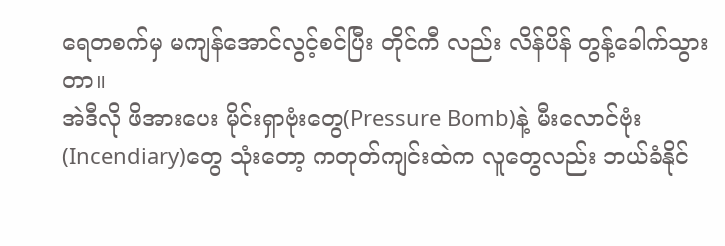ရေတစက်မှ မကျန်အောင်လွင့်စင်ပြီး တိုင်ကီ လည်း လိန်ပိန် တွန့်ခေါက်သွားတာ။
အဲဒီလို ဖိအားပေး မိုင်းရှာဗုံးတွေ(Pressure Bomb)နဲ့ မီးလောင်ဗုံး(Incendiary)တွေ သုံးတော့ ကတုတ်ကျင်းထဲက လူတွေလည်း ဘယ်ခံနိုင်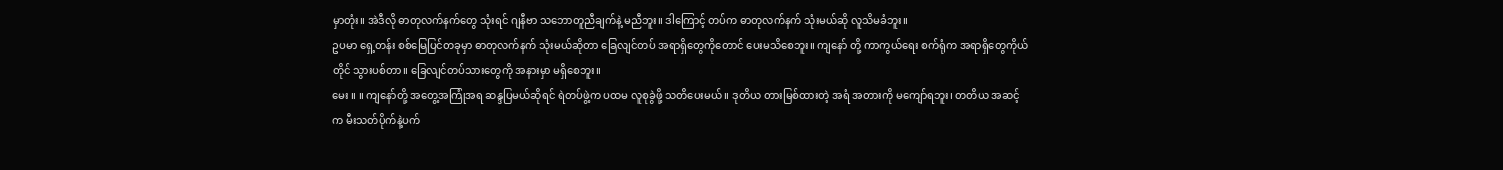မှာတုံး။ အဲဒီလို ဓာတုလက်နက်တွေ သုံးရင် ဂျနီဗာ သဘောတူညီချက်နဲ့ မညီဘူး။ ဒါကြောင့် တပ်က ဓာတုလက်နက် သုံးမယ်ဆို လူသိမခံဘူး။
ဥပမာ ရှေ့တန်း စစ်မြေပြင်တခုမှာ ဓာတုလက်နက် သုံးမယ်ဆိုတာ ခြေလျင်တပ် အရာရှိတွေကိုတောင် ပေးမသိစေဘူး။ ကျနော် တို့ ကာကွယ်ရေး စက်ရုံက အရာရှိတွေကိုယ်တိုင် သွားပစ်တာ။ ခြေလျင်တပ်သားတွေကို အနားမှာ မရှိစေဘူး။
မေး ။ ။ ကျနော်တို့ အတွေ့အကြုံအရ ဆန္ဒပြမယ်ဆိုရင် ရဲတပ်ဖွဲ့က ပထမ လူစုခွဲဖို့ သတိပေးမယ်။ ဒုတိယ တားမြစ်ထားတဲ့ အရံ အတားကို မကျော်ရဘူး၊ တတိယ အဆင့်က မီးသတ်ပိုက်နဲ့ပက်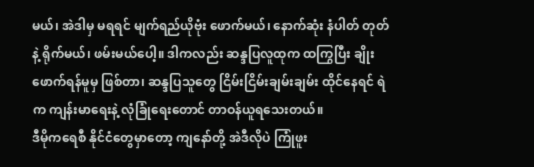မယ်၊ အဲဒါမှ မရရင် မျက်ရည်ယိုဗုံး ဖောက်မယ်၊ နောက်ဆုံး နံပါတ် တုတ်နဲ့ ရိုက်မယ်၊ ဖမ်းမယ်ပေါ့။ ဒါကလည်း ဆန္ဒပြလူထုက ထကြွပြီး ချိုးဖောက်ရန်မူမှ ဖြစ်တာ၊ ဆန္ဒပြသူတွေ ငြိမ်းငြိမ်းချမ်းချမ်း ထိုင်နေရင် ရဲက ကျန်းမာရေးနဲ့ လုံခြုံရေးတောင် တာဝန်ယူရသေးတယ်။
ဒီမိုကရေစီ နိုင်ငံတွေမှာတော့ ကျနော်တို့ အဲဒီလိုပဲ ကြုံဖူး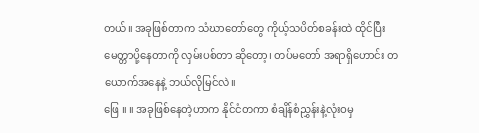တယ်။ အခုဖြစ်တာက သံဃာတော်တွေ ကိုယ့်သပိတ်စခန်းထဲ ထိုင်ပြီး မေတ္တာပို့နေတာကို လှမ်းပစ်တာ ဆိုတော့၊ တပ်မတော် အရာရှိဟောင်း တယောက်အနေနဲ့ ဘယ်လိုမြင်လဲ။
ဖြေ ။ ။ အခုဖြစ်နေတဲ့ဟာက နိုင်ငံတကာ စံချိန်စံညွှန်းနဲ့လုံးဝမှ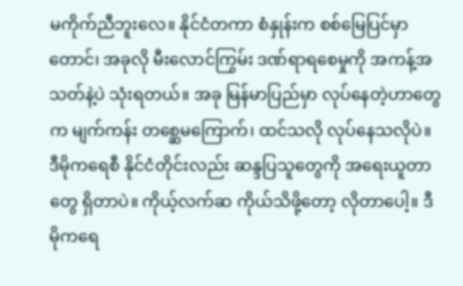မကိုက်ညီဘူးလေ။ နိုင်ငံတကာ စံနှုန်းက စစ်မြေပြင်မှာတောင်၊ အခုလို မီးလောင်ကြွမ်း ဒဏ်ရာရစေမှုကို အကန့်အသတ်နဲ့ပဲ သုံးရတယ်။ အခု မြန်မာပြည်မှာ လုပ်နေတဲ့ဟာတွေက မျက်ကန်း တစ္ဆေမကြောက်၊ ထင်သလို လုပ်နေသလိုပဲ။ ဒီမိုကရေစီ နိုင်ငံတိုင်းလည်း ဆန္ဒပြသူတွေကို အရေးယူတာတွေ ရှိတာပဲ။ ကိုယ့်လက်ဆ ကိုယ်သိဖို့တော့ လိုတာပေါ့။ ဒီမိုကရေ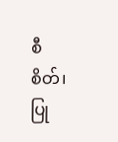စီ စိတ်၊ ပြု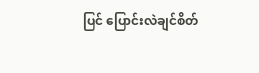ပြင် ပြောင်းလဲချင်စိတ်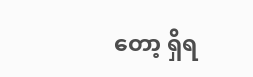တော့ ရှိရ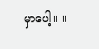မှာပေါ့။ ။